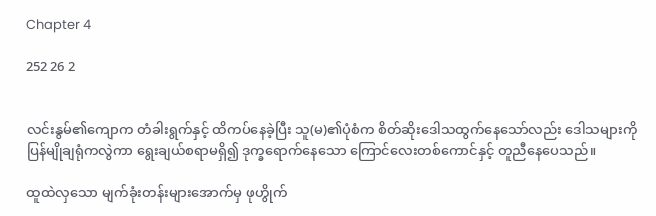Chapter 4

252 26 2


လင်းနွမ်၏ကျောက တံခါးရွက်နှင့် ထိကပ်နေခဲ့ပြီး သူ(မ)၏ပုံစံက စိတ်ဆိုးဒေါသထွက်နေသော်လည်း ဒေါသများကို ပြန်မျိုချရုံကလွဲကာ ရွေးချယ်စရာမရှိ၍ ဒုက္ခရောက်နေသော ကြောင်လေးတစ်ကောင်နှင့် တူညီနေပေသည်။

ထူထဲလှသော မျက်ခုံးတန်းများအောက်မှ ဖုဟွိုက်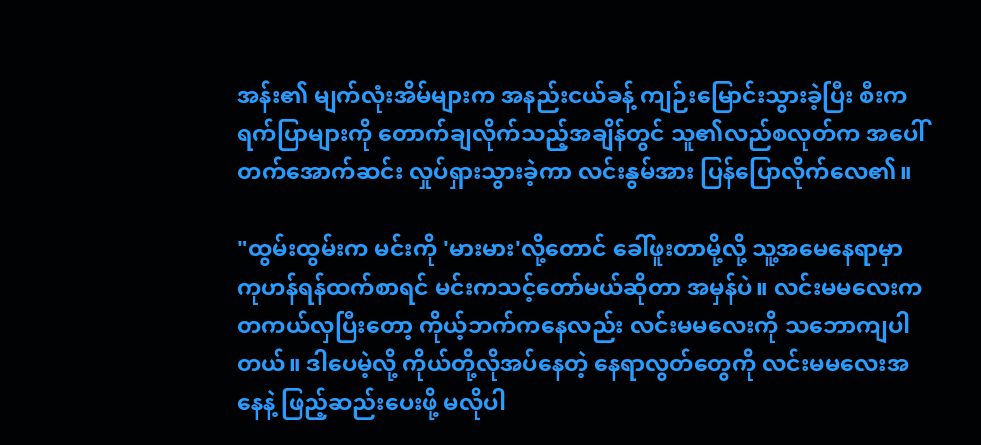အန်း၏ မျက်လုံးအိမ်များက အနည်းငယ်ခန့် ကျဉ်းမြောင်းသွားခဲ့ပြီး စီးကရက်ပြာများကို တောက်ချလိုက်သည့်အချိန်တွင် သူ၏လည်စလုတ်က အပေါ်တက်အောက်ဆင်း လှုပ်ရှားသွားခဲ့ကာ လင်းနွမ်အား ပြန်ပြောလိုက်လေ၏။

"ထွမ်းထွမ်းက မင်းကို 'မားမား'လို့တောင် ခေါ်ဖူးတာမို့လို့ သူ့အမေနေရာမှာ ကုဟန်ရန်ထက်စာရင် မင်းကသင့်တော်မယ်ဆိုတာ အမှန်ပဲ။ လင်းမမလေးက တကယ်လှပြီးတော့ ကိုယ့်ဘက်ကနေလည်း လင်းမမလေးကို သဘောကျပါတယ်။ ဒါပေမဲ့လို့ ကိုယ်တို့လိုအပ်‌နေတဲ့ နေရာလွတ်တွေကို လင်းမမလေးအနေနဲ့ ဖြည့်ဆည်းပေးဖို့ မလိုပါ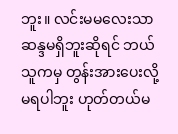ဘူး။ လင်းမမလေးသာ ဆန္ဒမရှိဘူးဆိုရင် ဘယ်သူကမှ တွန်းအားပေးလို့မရပါဘူး ဟုတ်တယ်မ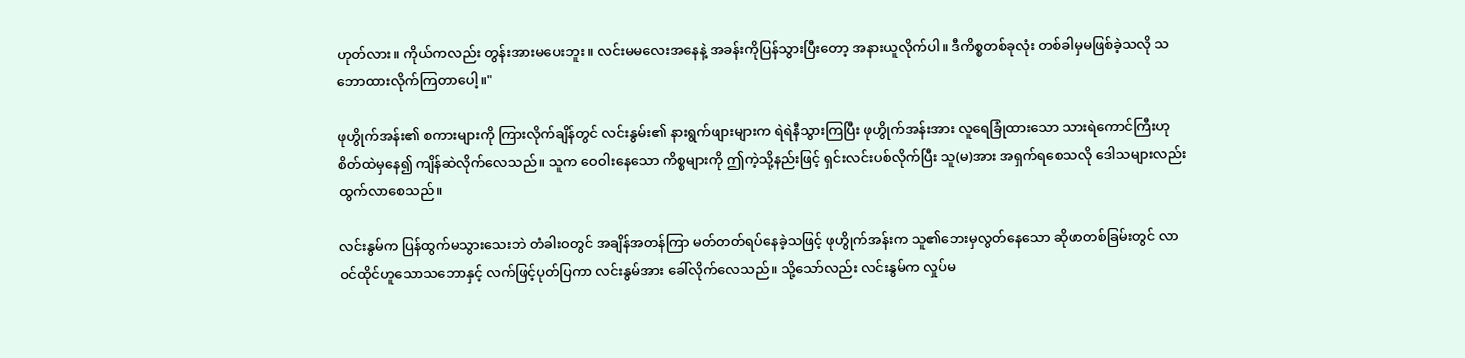ဟုတ်လား။ ကိုယ်ကလည်း တွန်းအားမပေးဘူး။ လင်းမမလေးအနေနဲ့ အခန်းကိုပြန်သွားပြီးတော့ အနားယူလိုက်ပါ။ ဒီကိစ္စတစ်ခုလုံး တစ်ခါမှမဖြစ်ခဲ့သလို သဘောထားလိုက်ကြတာပေါ့။"

ဖုဟွိုက်အန်း၏ စကားများကို ကြားလိုက်ချိန်တွင် လင်းနွမ်း၏ နားရွက်ဖျားများက ရဲရဲနီသွားကြပြီး ဖုဟွိုက်အန်းအား လူရေခြုံထားသော သားရဲကောင်ကြီးဟု စိတ်ထဲမှနေ၍ ကျိန်ဆဲလိုက်လေသည်။ သူက ဝေဝါးနေသော ကိစ္စများကို ဤကဲ့သို့နည်းဖြင့် ရှင်းလင်းပစ်လိုက်ပြီး သူ(မ)အား အရှက်ရစေသလို ဒေါသများလည်း ထွက်လာစေသည်။

လင်းနွမ်က ပြန်ထွက်မသွားသေးဘဲ တံခါးဝတွင် အချိန်အတန်ကြာ မတ်တတ်ရပ်နေခဲ့သဖြင့် ဖုဟွိုက်အန်းက သူ၏ဘေးမှလွတ်နေသော ဆိုဖာတစ်ခြမ်းတွင် လာဝင်ထိုင်ဟူသောသဘောနှင့် လက်ဖြင့်ပုတ်ပြကာ လင်းနွမ်အား ခေါ်လိုက်လေသည်။ သို့သော်လည်း လင်းနွမ်က လှုပ်မ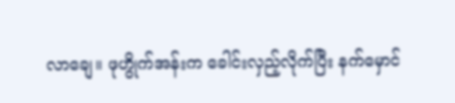လာချေ။ ဖုဟွိုက်အန်းက ခေါင်းလှည့်လိုက်ပြီး နက်မှောင်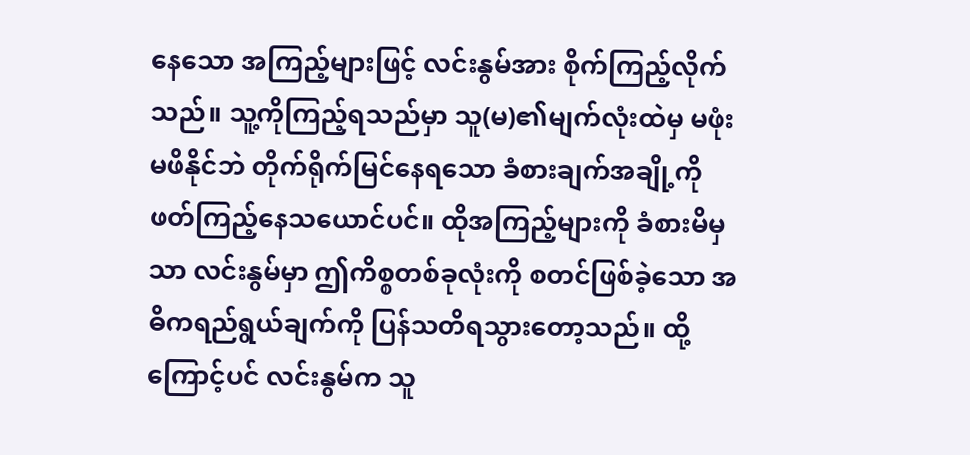နေသော အကြည့်များဖြင့် လင်းနွမ်အား စိုက်ကြည့်လိုက်သည်။ သူ့ကိုကြည့်ရသည်မှာ သူ(မ)၏မျက်လုံးထဲမှ မဖုံးမဖိနိုင်ဘဲ တိုက်ရိုက်မြင်နေရသော ခံစားချက်အချို့ကို ဖတ်ကြည့်နေသယောင်ပင်။ ထိုအကြည့်များကို ခံစားမိမှသာ လင်းနွမ်မှာ ဤကိစ္စတစ်ခုလုံးကို စတင်ဖြစ်ခဲ့သော အဓိကရည်ရွယ်ချက်ကို ပြန်သတိရသွားတော့သည်။ ထို့ကြောင့်ပင် လင်းနွမ်က သူ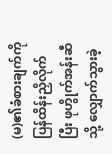(မ)၏ခံစားချက်ကို ပြန်ထိန်းညှိလိုက်ပြီး ဖုဟွိုက်အန်းဆီသို့ လျှောက်သွားခဲ့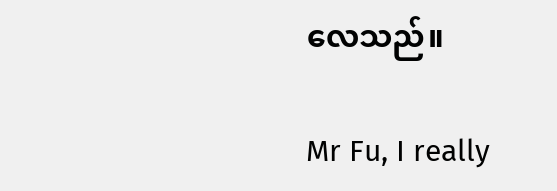လေသည်။

Mr Fu, I really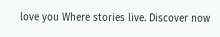love you Where stories live. Discover now